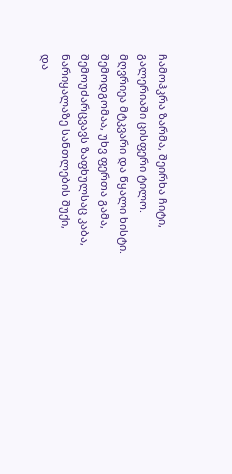ჩამოჰკრა ზარმა, შეირხა ჩიტი,
გალერიაში ცისფერი ტილო.
მღვრიეა მტკვარი და წყალი ხისტი.
შემოდგომაა, უხვ ფერთა გამა,
შემოუძარცვავს ზაფხულსაც კაბა,
ნარიყალაზე სანთლების შუქი,
და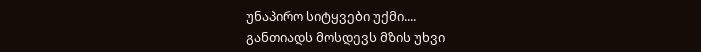უნაპირო სიტყვები უქმი....
განთიადს მოსდევს მზის უხვი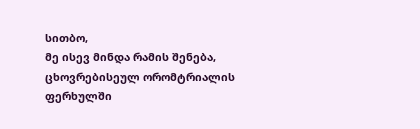სითბო,
მე ისევ მინდა რამის შენება,
ცხოვრებისეულ ორომტრიალის
ფერხულში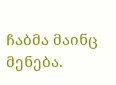ჩაბმა მაინც მენება.